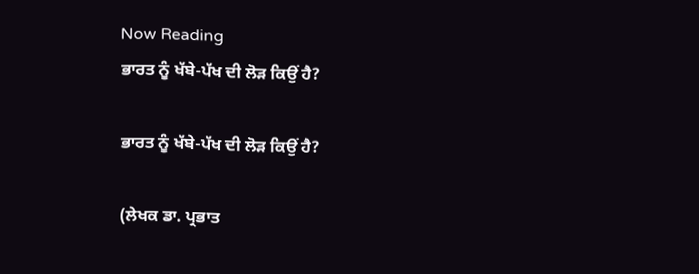Now Reading
ਭਾਰਤ ਨੂੰ ਖੱਬੇ-ਪੱਖ ਦੀ ਲੋੜ ਕਿਉਂ ਹੈ?

ਭਾਰਤ ਨੂੰ ਖੱਬੇ-ਪੱਖ ਦੀ ਲੋੜ ਕਿਉਂ ਹੈ?

(ਲੇਖਕ ਡਾ. ਪ੍ਰਭਾਤ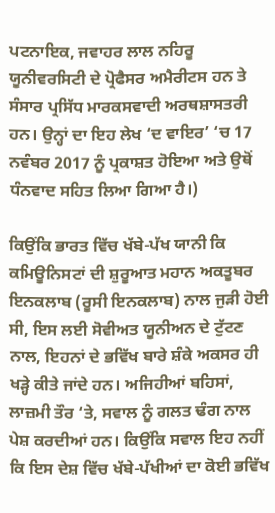ਪਟਨਾਇਕ, ਜਵਾਹਰ ਲਾਲ ਨਹਿਰੂ ਯੂਨੀਵਰਸਿਟੀ ਦੇ ਪ੍ਰੋਫੈਸਰ ਅਮੈਰੀਟਸ ਹਨ ਤੇ ਸੰਸਾਰ ਪ੍ਰਸਿੱਧ ਮਾਰਕਸਵਾਦੀ ਅਰਥਸ਼ਾਸਤਰੀ ਹਨ। ਉਨ੍ਹਾਂ ਦਾ ਇਹ ਲੇਖ ‘ਦ ਵਾਇਰ’ ‘ਚ 17 ਨਵੰਬਰ 2017 ਨੂੰ ਪ੍ਰਕਾਸ਼ਤ ਹੋਇਆ ਅਤੇ ਉਥੋਂ ਧੰਨਵਾਦ ਸਹਿਤ ਲਿਆ ਗਿਆ ਹੈ।)

ਕਿਉਂਕਿ ਭਾਰਤ ਵਿੱਚ ਖੱਬੇ-ਪੱਖ ਯਾਨੀ ਕਿ ਕਮਿਊਨਿਸਟਾਂ ਦੀ ਸ਼ੁਰੂਆਤ ਮਹਾਨ ਅਕਤੂਬਰ ਇਨਕਲਾਬ (ਰੂਸੀ ਇਨਕਲਾਬ) ਨਾਲ ਜੁੜੀ ਹੋਈ ਸੀ, ਇਸ ਲਈ ਸੋਵੀਅਤ ਯੂਨੀਅਨ ਦੇ ਟੁੱਟਣ ਨਾਲ, ਇਹਨਾਂ ਦੇ ਭਵਿੱਖ ਬਾਰੇ ਸ਼ੰਕੇ ਅਕਸਰ ਹੀ ਖੜ੍ਹੇ ਕੀਤੇ ਜਾਂਦੇ ਹਨ। ਅਜਿਹੀਆਂ ਬਹਿਸਾਂ, ਲਾਜ਼ਮੀ ਤੌਰ ‘ਤੇ, ਸਵਾਲ ਨੂੰ ਗਲਤ ਢੰਗ ਨਾਲ ਪੇਸ਼ ਕਰਦੀਆਂ ਹਨ। ਕਿਉਂਕਿ ਸਵਾਲ ਇਹ ਨਹੀਂ ਕਿ ਇਸ ਦੇਸ਼ ਵਿੱਚ ਖੱਬੇ-ਪੱਖੀਆਂ ਦਾ ਕੋਈ ਭਵਿੱਖ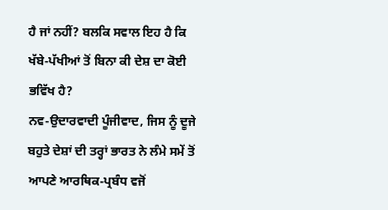ਹੈ ਜਾਂ ਨਹੀਂ? ਬਲਕਿ ਸਵਾਲ ਇਹ ਹੈ ਕਿ ਖੱਬੇ-ਪੱਖੀਆਂ ਤੋਂ ਬਿਨਾ ਕੀ ਦੇਸ਼ ਦਾ ਕੋਈ ਭਵਿੱਖ ਹੈ?
ਨਵ-ਉਦਾਰਵਾਦੀ ਪੂੰਜੀਵਾਦ, ਜਿਸ ਨੂੰ ਦੂਜੇ ਬਹੁਤੇ ਦੇਸ਼ਾਂ ਦੀ ਤਰ੍ਹਾਂ ਭਾਰਤ ਨੇ ਲੰਮੇ ਸਮੇਂ ਤੋਂ ਆਪਣੇ ਆਰਥਿਕ-ਪ੍ਰਬੰਧ ਵਜੋਂ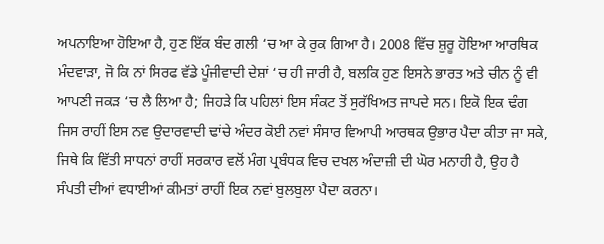ਅਪਨਾਇਆ ਹੋਇਆ ਹੈ, ਹੁਣ ਇੱਕ ਬੰਦ ਗਲੀ ‘ਚ ਆ ਕੇ ਰੁਕ ਗਿਆ ਹੈ। 2008 ਵਿੱਚ ਸ਼ੁਰੂ ਹੋਇਆ ਆਰਥਿਕ ਮੰਦਵਾੜਾ, ਜੋ ਕਿ ਨਾਂ ਸਿਰਫ ਵੱਡੇ ਪੂੰਜੀਵਾਦੀ ਦੇਸ਼ਾਂ ‘ਚ ਹੀ ਜਾਰੀ ਹੈ, ਬਲਕਿ ਹੁਣ ਇਸਨੇ ਭਾਰਤ ਅਤੇ ਚੀਨ ਨੂੰ ਵੀ ਆਪਣੀ ਜਕੜ ‘ਚ ਲੈ ਲਿਆ ਹੈ; ਜਿਹੜੇ ਕਿ ਪਹਿਲਾਂ ਇਸ ਸੰਕਟ ਤੋਂ ਸੁਰੱਖਿਅਤ ਜਾਪਦੇ ਸਨ। ਇਕੋ ਇਕ ਢੰਗ ਜਿਸ ਰਾਹੀਂ ਇਸ ਨਵ ਉਦਾਰਵਾਦੀ ਢਾਂਚੇ ਅੰਦਰ ਕੋਈ ਨਵਾਂ ਸੰਸਾਰ ਵਿਆਪੀ ਆਰਥਕ ਉਭਾਰ ਪੈਦਾ ਕੀਤਾ ਜਾ ਸਕੇ, ਜਿਥੇ ਕਿ ਵਿੱਤੀ ਸਾਧਨਾਂ ਰਾਹੀਂ ਸਰਕਾਰ ਵਲੋਂ ਮੰਗ ਪ੍ਰਬੰਧਕ ਵਿਚ ਦਖਲ ਅੰਦਾਜ਼ੀ ਦੀ ਘੋਰ ਮਨਾਹੀ ਹੈ, ਉਹ ਹੈ ਸੰਪਤੀ ਦੀਆਂ ਵਧਾਈਆਂ ਕੀਮਤਾਂ ਰਾਹੀਂ ਇਕ ਨਵਾਂ ਬੁਲਬੁਲਾ ਪੈਦਾ ਕਰਨਾ।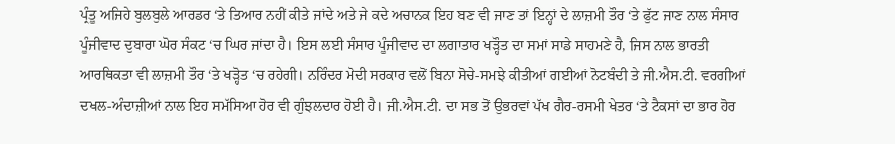ਪ੍ਰੰਤੂ ਅਜਿਹੇ ਬੁਲਬੁਲੇ ਆਰਡਰ ‘ਤੇ ਤਿਆਰ ਨਹੀਂ ਕੀਤੇ ਜਾਂਦੇ ਅਤੇ ਜੇ ਕਦੇ ਅਚਾਨਕ ਇਹ ਬਣ ਵੀ ਜਾਣ ਤਾਂ ਇਨ੍ਹਾਂ ਦੇ ਲਾਜ਼ਮੀ ਤੌਰ ‘ਤੇ ਫੁੱਟ ਜਾਣ ਨਾਲ ਸੰਸਾਰ ਪੂੰਜੀਵਾਦ ਦੁਬਾਰਾ ਘੋਰ ਸੰਕਟ ‘ਚ ਘਿਰ ਜਾਂਦਾ ਹੈ। ਇਸ ਲਈ ਸੰਸਾਰ ਪੂੰਜੀਵਾਦ ਦਾ ਲਗਾਤਾਰ ਖੜ੍ਹੌਤ ਦਾ ਸਮਾਂ ਸਾਡੇ ਸਾਹਮਣੇ ਹੈ, ਜਿਸ ਨਾਲ ਭਾਰਤੀ ਆਰਥਿਕਤਾ ਵੀ ਲਾਜ਼ਮੀ ਤੌਰ ‘ਤੇ ਖੜ੍ਹੋਤ ‘ਚ ਰਹੇਗੀ। ਨਰਿੰਦਰ ਮੋਦੀ ਸਰਕਾਰ ਵਲੋਂ ਬਿਨਾ ਸੋਚੇ-ਸਮਝੇ ਕੀਤੀਆਂ ਗਈਆਂ ਨੋਟਬੰਦੀ ਤੇ ਜੀ.ਐਸ.ਟੀ. ਵਰਗੀਆਂ ਦਖਲ-ਅੰਦਾਜ਼ੀਆਂ ਨਾਲ ਇਹ ਸਮੱਸਿਆ ਹੋਰ ਵੀ ਗੁੰਝਲਦਾਰ ਹੋਈ ਹੈ। ਜੀ.ਐਸ.ਟੀ. ਦਾ ਸਭ ਤੋਂ ਉਭਰਵਾਂ ਪੱਖ ਗੈਰ-ਰਸਮੀ ਖੇਤਰ ‘ਤੇ ਟੈਕਸਾਂ ਦਾ ਭਾਰ ਹੋਰ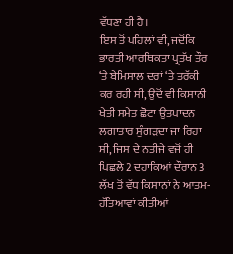ਵੱਧਣਾ ਹੀ ਹੈ।
ਇਸ ਤੋਂ ਪਹਿਲਾਂ ਵੀ, ਜਦੋਂਕਿ ਭਾਰਤੀ ਆਰਥਿਕਤਾ ਪ੍ਰਤੱਖ ਤੌਰ ‘ਤੇ ਬੇਮਿਸਾਲ ਦਰਾਂ ‘ਤੇ ਤਰੱਕੀ ਕਰ ਰਹੀ ਸੀ, ਉਦੋਂ ਵੀ ਕਿਸਾਨੀ ਖੇਤੀ ਸਮੇਤ ਛੋਟਾ ਉਤਪਾਦਨ ਲਗਾਤਾਰ ਸੁੰਗੜਦਾ ਜਾ ਰਿਹਾ ਸੀ, ਜਿਸ ਦੇ ਨਤੀਜੇ ਵਜੋਂ ਹੀ ਪਿਛਲੇ 2 ਦਹਾਕਿਆਂ ਦੌਰਾਨ 3 ਲੱਖ ਤੋਂ ਵੱਧ ਕਿਸਾਨਾਂ ਨੇ ਆਤਮ-ਹੱਤਿਆਵਾਂ ਕੀਤੀਆਂ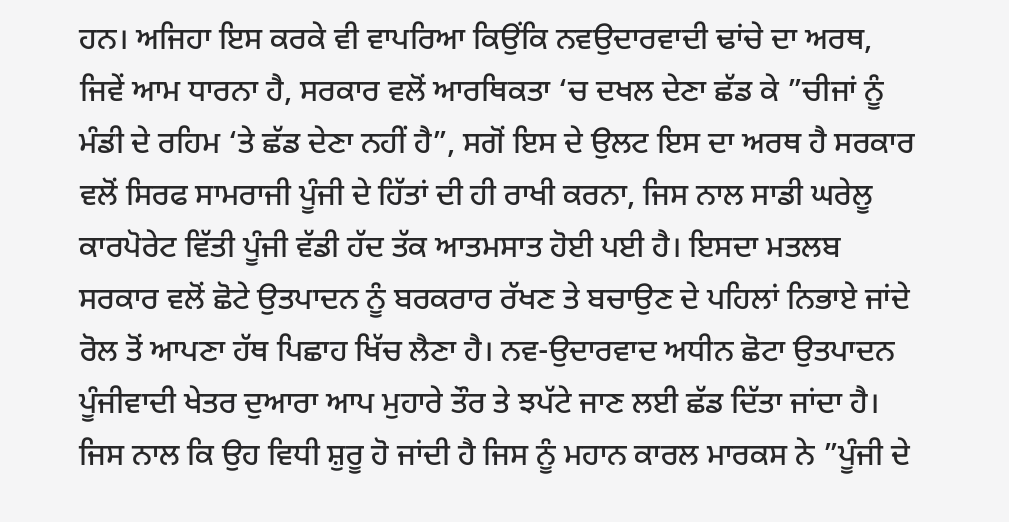ਹਨ। ਅਜਿਹਾ ਇਸ ਕਰਕੇ ਵੀ ਵਾਪਰਿਆ ਕਿਉਂਕਿ ਨਵਉਦਾਰਵਾਦੀ ਢਾਂਚੇ ਦਾ ਅਰਥ, ਜਿਵੇਂ ਆਮ ਧਾਰਨਾ ਹੈ, ਸਰਕਾਰ ਵਲੋਂ ਆਰਥਿਕਤਾ ‘ਚ ਦਖਲ ਦੇਣਾ ਛੱਡ ਕੇ ”ਚੀਜਾਂ ਨੂੰ ਮੰਡੀ ਦੇ ਰਹਿਮ ‘ਤੇ ਛੱਡ ਦੇਣਾ ਨਹੀਂ ਹੈ”, ਸਗੋਂ ਇਸ ਦੇ ਉਲਟ ਇਸ ਦਾ ਅਰਥ ਹੈ ਸਰਕਾਰ ਵਲੋਂ ਸਿਰਫ ਸਾਮਰਾਜੀ ਪੂੰਜੀ ਦੇ ਹਿੱਤਾਂ ਦੀ ਹੀ ਰਾਖੀ ਕਰਨਾ, ਜਿਸ ਨਾਲ ਸਾਡੀ ਘਰੇਲੂ ਕਾਰਪੋਰੇਟ ਵਿੱਤੀ ਪੂੰਜੀ ਵੱਡੀ ਹੱਦ ਤੱਕ ਆਤਮਸਾਤ ਹੋਈ ਪਈ ਹੈ। ਇਸਦਾ ਮਤਲਬ ਸਰਕਾਰ ਵਲੋਂ ਛੋਟੇ ਉਤਪਾਦਨ ਨੂੰ ਬਰਕਰਾਰ ਰੱਖਣ ਤੇ ਬਚਾਉਣ ਦੇ ਪਹਿਲਾਂ ਨਿਭਾਏ ਜਾਂਦੇ ਰੋਲ ਤੋਂ ਆਪਣਾ ਹੱਥ ਪਿਛਾਹ ਖਿੱਚ ਲੈਣਾ ਹੈ। ਨਵ-ਉਦਾਰਵਾਦ ਅਧੀਨ ਛੋਟਾ ਉਤਪਾਦਨ ਪੂੰਜੀਵਾਦੀ ਖੇਤਰ ਦੁਆਰਾ ਆਪ ਮੁਹਾਰੇ ਤੌਰ ਤੇ ਝਪੱਟੇ ਜਾਣ ਲਈ ਛੱਡ ਦਿੱਤਾ ਜਾਂਦਾ ਹੈ। ਜਿਸ ਨਾਲ ਕਿ ਉਹ ਵਿਧੀ ਸ਼ੁਰੂ ਹੋ ਜਾਂਦੀ ਹੈ ਜਿਸ ਨੂੰ ਮਹਾਨ ਕਾਰਲ ਮਾਰਕਸ ਨੇ ”ਪੂੰਜੀ ਦੇ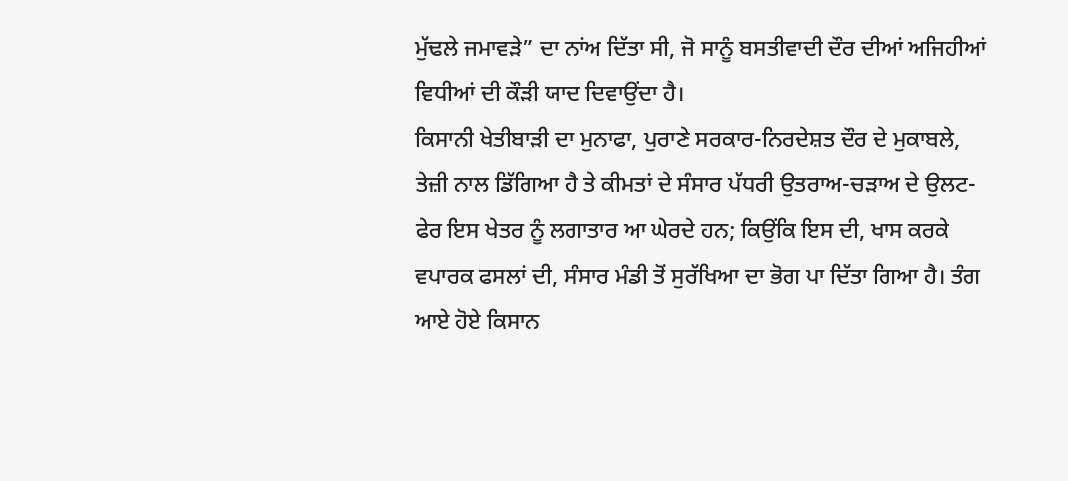ਮੁੱਢਲੇ ਜਮਾਵੜੇ” ਦਾ ਨਾਂਅ ਦਿੱਤਾ ਸੀ, ਜੋ ਸਾਨੂੰ ਬਸਤੀਵਾਦੀ ਦੌਰ ਦੀਆਂ ਅਜਿਹੀਆਂ ਵਿਧੀਆਂ ਦੀ ਕੌੜੀ ਯਾਦ ਦਿਵਾਉਂਦਾ ਹੈ।
ਕਿਸਾਨੀ ਖੇਤੀਬਾੜੀ ਦਾ ਮੁਨਾਫਾ, ਪੁਰਾਣੇ ਸਰਕਾਰ-ਨਿਰਦੇਸ਼ਤ ਦੌਰ ਦੇ ਮੁਕਾਬਲੇ, ਤੇਜ਼ੀ ਨਾਲ ਡਿੱਗਿਆ ਹੈ ਤੇ ਕੀਮਤਾਂ ਦੇ ਸੰਸਾਰ ਪੱਧਰੀ ਉਤਰਾਅ-ਚੜਾਅ ਦੇ ਉਲਟ-ਫੇਰ ਇਸ ਖੇਤਰ ਨੂੰ ਲਗਾਤਾਰ ਆ ਘੇਰਦੇ ਹਨ; ਕਿਉਂਕਿ ਇਸ ਦੀ, ਖਾਸ ਕਰਕੇ ਵਪਾਰਕ ਫਸਲਾਂ ਦੀ, ਸੰਸਾਰ ਮੰਡੀ ਤੋਂ ਸੁਰੱਖਿਆ ਦਾ ਭੋਗ ਪਾ ਦਿੱਤਾ ਗਿਆ ਹੈ। ਤੰਗ ਆਏ ਹੋਏ ਕਿਸਾਨ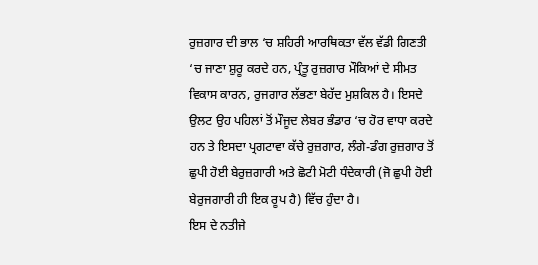ਰੁਜ਼ਗਾਰ ਦੀ ਭਾਲ ‘ਚ ਸ਼ਹਿਰੀ ਆਰਥਿਕਤਾ ਵੱਲ ਵੱਡੀ ਗਿਣਤੀ ‘ਚ ਜਾਣਾ ਸ਼ੁਰੂ ਕਰਦੇ ਹਨ, ਪ੍ਰੰਤੂ ਰੁਜ਼ਗਾਰ ਮੌਕਿਆਂ ਦੇ ਸੀਮਤ ਵਿਕਾਸ ਕਾਰਨ, ਰੁਜਗਾਰ ਲੱਭਣਾ ਬੇਹੱਦ ਮੁਸ਼ਕਿਲ ਹੈ। ਇਸਦੇ ਉਲਟ ਉਹ ਪਹਿਲਾਂ ਤੋਂ ਮੌਜੂਦ ਲੇਬਰ ਭੰਡਾਰ ‘ਚ ਹੋਰ ਵਾਧਾ ਕਰਦੇ ਹਨ ਤੇ ਇਸਦਾ ਪ੍ਰਗਟਾਵਾ ਕੱਚੇ ਰੁਜ਼ਗਾਰ, ਲੰਗੇ-ਡੰਗ ਰੁਜ਼ਗਾਰ ਤੋਂ ਛੁਪੀ ਹੋਈ ਬੇਰੁਜ਼ਗਾਰੀ ਅਤੇ ਛੋਟੀ ਮੋਟੀ ਧੰਦੇਕਾਰੀ (ਜੋ ਛੁਪੀ ਹੋਈ ਬੇਰੁਜਗਾਰੀ ਹੀ ਇਕ ਰੂਪ ਹੈ) ਵਿੱਚ ਹੁੰਦਾ ਹੈ।
ਇਸ ਦੇ ਨਤੀਜੇ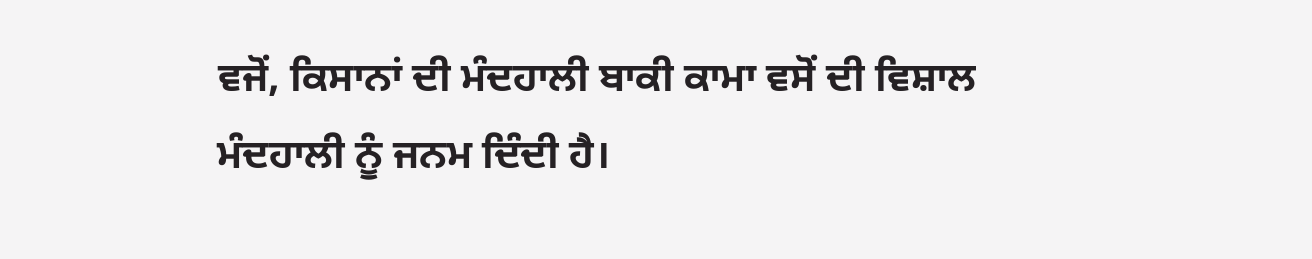ਵਜੋਂ, ਕਿਸਾਨਾਂ ਦੀ ਮੰਦਹਾਲੀ ਬਾਕੀ ਕਾਮਾ ਵਸੋਂ ਦੀ ਵਿਸ਼ਾਲ ਮੰਦਹਾਲੀ ਨੂੰ ਜਨਮ ਦਿੰਦੀ ਹੈ।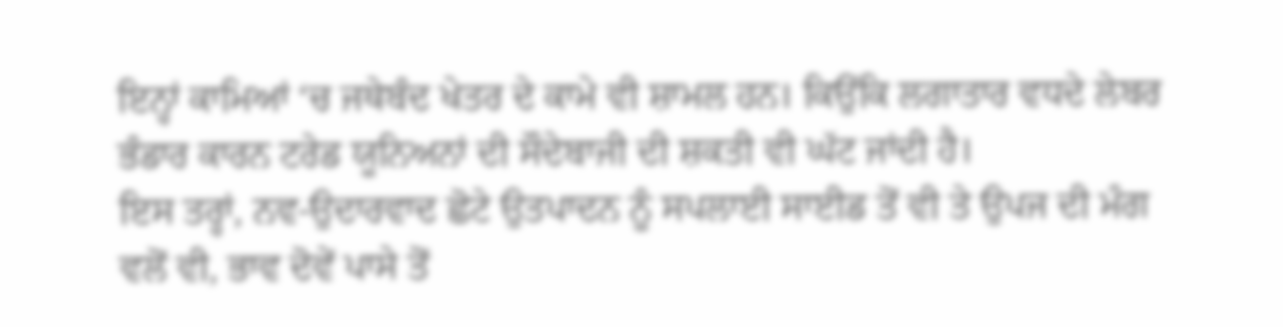ਇਨ੍ਹਾਂ ਕਾਮਿਆਂ ‘ਚ ਜਥੇਬੰਦ ਖੇਤਰ ਦੇ ਕਾਮੇ ਵੀ ਸ਼ਾਮਲ ਹਨ। ਕਿਉਂਕਿ ਲਗਾਤਾਰ ਵਧਦੇ ਲੇਬਰ ਭੰਡਾਰ ਕਾਰਨ ਟਰੇਡ ਯੂਨਿਅਨਾਂ ਦੀ ਸੌਦੇਬਾਜੀ ਦੀ ਸ਼ਕਤੀ ਵੀ ਘੱਟ ਜਾਂਦੀ ਹੈ।
ਇਸ ਤਰ੍ਹਾਂ, ਨਵ-ਉਦਾਰਵਾਦ ਛੋਟੇ ਉਤਪਾਦਨ ਨੂੰ ਸਪਲਾਈ ਸਾਈਡ ਤੋਂ ਵੀ ਤੇ ਉਪਜ ਦੀ ਮੰਗ ਵਲੋਂ ਵੀ, ਭਾਵ ਦੋਵੇਂ ਪਾਸੇ ਤੋਂ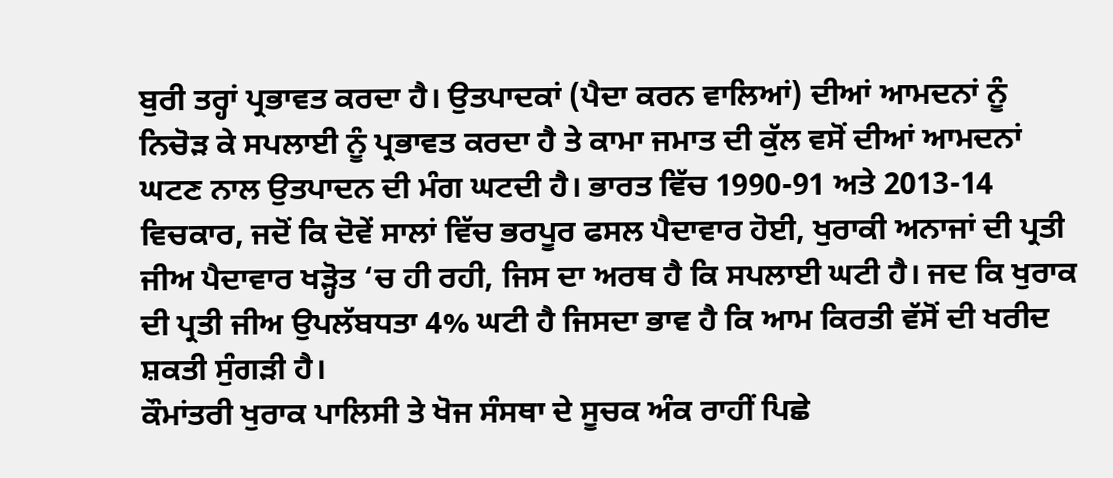ਬੁਰੀ ਤਰ੍ਹਾਂ ਪ੍ਰਭਾਵਤ ਕਰਦਾ ਹੈ। ਉਤਪਾਦਕਾਂ (ਪੈਦਾ ਕਰਨ ਵਾਲਿਆਂ) ਦੀਆਂ ਆਮਦਨਾਂ ਨੂੰ ਨਿਚੋੜ ਕੇ ਸਪਲਾਈ ਨੂੰ ਪ੍ਰਭਾਵਤ ਕਰਦਾ ਹੈ ਤੇ ਕਾਮਾ ਜਮਾਤ ਦੀ ਕੁੱਲ ਵਸੋਂ ਦੀਆਂ ਆਮਦਨਾਂ ਘਟਣ ਨਾਲ ਉਤਪਾਦਨ ਦੀ ਮੰਗ ਘਟਦੀ ਹੈ। ਭਾਰਤ ਵਿੱਚ 1990-91 ਅਤੇ 2013-14 ਵਿਚਕਾਰ, ਜਦੋਂ ਕਿ ਦੋਵੇਂ ਸਾਲਾਂ ਵਿੱਚ ਭਰਪੂਰ ਫਸਲ ਪੈਦਾਵਾਰ ਹੋਈ, ਖੁਰਾਕੀ ਅਨਾਜਾਂ ਦੀ ਪ੍ਰਤੀ ਜੀਅ ਪੈਦਾਵਾਰ ਖੜ੍ਹੋਤ ‘ਚ ਹੀ ਰਹੀ, ਜਿਸ ਦਾ ਅਰਥ ਹੈ ਕਿ ਸਪਲਾਈ ਘਟੀ ਹੈ। ਜਦ ਕਿ ਖੁਰਾਕ ਦੀ ਪ੍ਰਤੀ ਜੀਅ ਉਪਲੱਬਧਤਾ 4% ਘਟੀ ਹੈ ਜਿਸਦਾ ਭਾਵ ਹੈ ਕਿ ਆਮ ਕਿਰਤੀ ਵੱਸੋਂ ਦੀ ਖਰੀਦ ਸ਼ਕਤੀ ਸੁੰਗੜੀ ਹੈ।
ਕੌਮਾਂਤਰੀ ਖੁਰਾਕ ਪਾਲਿਸੀ ਤੇ ਖੋਜ ਸੰਸਥਾ ਦੇ ਸੂਚਕ ਅੰਕ ਰਾਹੀਂ ਪਿਛੇ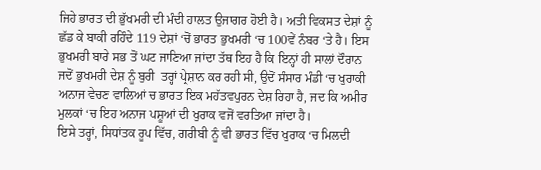ਜਿਹੇ ਭਾਰਤ ਦੀ ਭੁੱਖਮਰੀ ਦੀ ਮੰਦੀ ਹਾਲਤ ਉਜਾਗਰ ਹੋਈ ਹੈ। ਅਤੀ ਵਿਕਸਤ ਦੇਸ਼ਾਂ ਨੂੰ ਛੱਡ ਕੇ ਬਾਕੀ ਰਹਿੰਦੇ 119 ਦੇਸ਼ਾਂ ‘ਚੋਂ ਭਾਰਤ ਭੁਖਮਰੀ ‘ਚ 100ਵੇਂ ਨੰਬਰ ‘ਤੇ ਹੈ। ਇਸ ਭੁਖਮਰੀ ਬਾਰੇ ਸਭ ਤੋਂ ਘਟ ਜਾਣਿਆ ਜਾਂਦਾ ਤੱਥ ਇਹ ਹੈ ਕਿ ਇਨ੍ਹਾਂ ਹੀ ਸਾਲਾਂ ਦੌਰਾਨ ਜਦੋਂ ਭੁਖਮਰੀ ਦੇਸ਼ ਨੂੰ ਬੁਰੀ  ਤਰ੍ਹਾਂ ਪ੍ਰੇਸ਼ਾਨ ਕਰ ਰਹੀ ਸੀ, ਉਦੋਂ ਸੰਸਾਰ ਮੰਡੀ ‘ਚ ਖੁਰਾਕੀ ਅਨਾਜ ਵੇਚਣ ਵਾਲਿਆਂ ਚ ਭਾਰਤ ਇਕ ਮਹੱਤਵਪੁਰਨ ਦੇਸ਼ ਰਿਹਾ ਹੈ, ਜਦ ਕਿ ਅਮੀਰ ਮੁਲਕਾਂ ‘ਚ ਇਹ ਅਨਾਜ ਪਸ਼ੂਆਂ ਦੀ ਖੁਰਾਕ ਵਜੋਂ ਵਰਤਿਆ ਜਾਂਦਾ ਹੈ।
ਇਸੇ ਤਰ੍ਹਾਂ, ਸਿਧਾਂਤਕ ਰੂਪ ਵਿੱਚ, ਗਰੀਬੀ ਨੂੰ ਵੀ ਭਾਰਤ ਵਿੱਚ ਖੁਰਾਕ ‘ਚ ਮਿਲਦੀ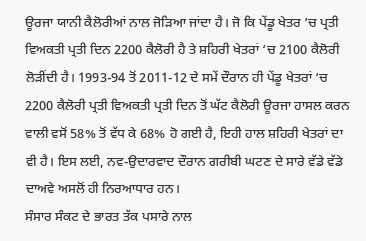ਊਰਜਾ ਯਾਨੀ ਕੈਲੋਰੀਆਂ ਨਾਲ ਜੋੜਿਆ ਜਾਂਦਾ ਹੈ। ਜੋ ਕਿ ਪੇਂਡੂ ਖੇਤਰ ‘ਚ ਪ੍ਰਤੀ ਵਿਅਕਤੀ ਪ੍ਰਤੀ ਦਿਨ 2200 ਕੈਲੋਰੀ ਹੈ ਤੇ ਸ਼ਹਿਰੀ ਖੇਤਰਾਂ ‘ਚ 2100 ਕੈਲੋਰੀ ਲੋੜੀਂਦੀ ਹੈ। 1993-94 ਤੋਂ 2011-12 ਦੇ ਸਮੇਂ ਦੌਰਾਨ ਹੀ ਪੇਂਡੂ ਖੇਤਰਾਂ ‘ਚ 2200 ਕੈਲੋਰੀ ਪ੍ਰਤੀ ਵਿਅਕਤੀ ਪ੍ਰਤੀ ਦਿਨ ਤੋਂ ਘੱਟ ਕੈਲੋਰੀ ਊਰਜਾ ਹਾਸਲ ਕਰਨ ਵਾਲੀ ਵਸੋਂ 58% ਤੋਂ ਵੱਧ ਕੇ 68% ਹੋ ਗਈ ਹੈ, ਇਹੀ ਹਾਲ ਸ਼ਹਿਰੀ ਖੇਤਰਾਂ ਦਾ ਵੀ ਹੈ। ਇਸ ਲਈ, ਨਵ-ਉਦਾਰਵਾਦ ਦੌਰਾਨ ਗਰੀਬੀ ਘਟਣ ਦੇ ਸਾਰੇ ਵੱਡੇ ਵੱਡੇ ਦਾਅਵੇ ਅਸਲੋਂ ਹੀ ਨਿਰਆਧਾਰ ਹਨ।
ਸੰਸਾਰ ਸੰਕਟ ਦੇ ਭਾਰਤ ਤੱਕ ਪਸਾਰੇ ਨਾਲ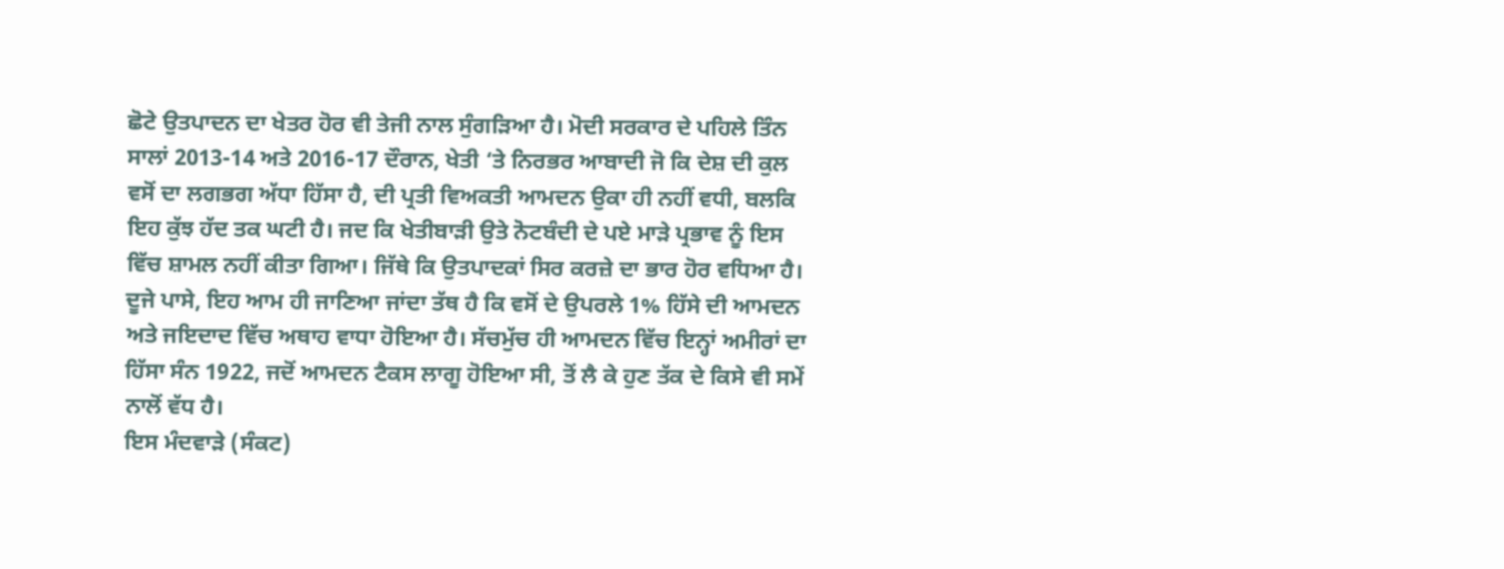ਛੋਟੇ ਉਤਪਾਦਨ ਦਾ ਖੇਤਰ ਹੋਰ ਵੀ ਤੇਜੀ ਨਾਲ ਸੁੰਗੜਿਆ ਹੈ। ਮੋਦੀ ਸਰਕਾਰ ਦੇ ਪਹਿਲੇ ਤਿੰਨ ਸਾਲਾਂ 2013-14 ਅਤੇ 2016-17 ਦੌਰਾਨ, ਖੇਤੀ ‘ਤੇ ਨਿਰਭਰ ਆਬਾਦੀ ਜੋ ਕਿ ਦੇਸ਼ ਦੀ ਕੁਲ ਵਸੋਂ ਦਾ ਲਗਭਗ ਅੱਧਾ ਹਿੱਸਾ ਹੈ, ਦੀ ਪ੍ਰਤੀ ਵਿਅਕਤੀ ਆਮਦਨ ਉਕਾ ਹੀ ਨਹੀਂ ਵਧੀ, ਬਲਕਿ ਇਹ ਕੁੱਝ ਹੱਦ ਤਕ ਘਟੀ ਹੈ। ਜਦ ਕਿ ਖੇਤੀਬਾੜੀ ਉਤੇ ਨੋਟਬੰਦੀ ਦੇ ਪਏ ਮਾੜੇ ਪ੍ਰਭਾਵ ਨੂੰ ਇਸ ਵਿੱਚ ਸ਼ਾਮਲ ਨਹੀਂ ਕੀਤਾ ਗਿਆ। ਜਿੱਥੇ ਕਿ ਉਤਪਾਦਕਾਂ ਸਿਰ ਕਰਜ਼ੇ ਦਾ ਭਾਰ ਹੋਰ ਵਧਿਆ ਹੈ।
ਦੂਜੇ ਪਾਸੇ, ਇਹ ਆਮ ਹੀ ਜਾਣਿਆ ਜਾਂਦਾ ਤੱਥ ਹੈ ਕਿ ਵਸੋਂ ਦੇ ਉਪਰਲੇ 1% ਹਿੱਸੇ ਦੀ ਆਮਦਨ ਅਤੇ ਜਇਦਾਦ ਵਿੱਚ ਅਥਾਹ ਵਾਧਾ ਹੋਇਆ ਹੈ। ਸੱਚਮੁੱਚ ਹੀ ਆਮਦਨ ਵਿੱਚ ਇਨ੍ਹਾਂ ਅਮੀਰਾਂ ਦਾ ਹਿੱਸਾ ਸੰਨ 1922, ਜਦੋਂ ਆਮਦਨ ਟੈਕਸ ਲਾਗੂ ਹੋਇਆ ਸੀ, ਤੋਂ ਲੈ ਕੇ ਹੁਣ ਤੱਕ ਦੇ ਕਿਸੇ ਵੀ ਸਮੇਂ ਨਾਲੋਂ ਵੱਧ ਹੈ।
ਇਸ ਮੰਦਵਾੜੇ (ਸੰਕਟ)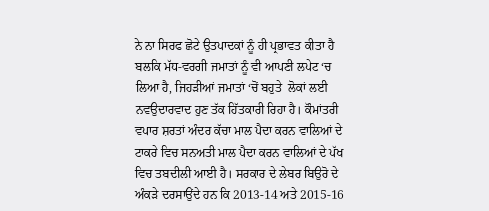ਨੇ ਨਾ ਸਿਰਫ ਛੋਟੇ ਉਤਪਾਦਕਾਂ ਨੂੰ ਹੀ ਪ੍ਰਭਾਵਤ ਕੀਤਾ ਹੈ ਬਲਕਿ ਮੱਧ-ਵਰਗੀ ਜਮਾਤਾਂ ਨੂੰ ਵੀ ਆਪਣੀ ਲਪੇਟ ‘ਚ ਲਿਆ ਹੈ, ਜਿਹੜੀਆਂ ਜਮਾਤਾਂ ‘ਚੋਂ ਬਹੁਤੇ  ਲੋਕਾਂ ਲਈ ਨਵਉਦਾਰਵਾਦ ਹੁਣ ਤੱਕ ਹਿੱਤਕਾਰੀ ਰਿਹਾ ਹੈ। ਕੌਮਾਂਤਰੀ ਵਪਾਰ ਸ਼ਰਤਾਂ ਅੰਦਰ ਕੱਚਾ ਮਾਲ ਪੈਦਾ ਕਰਨ ਵਾਲਿਆਂ ਦੇ ਟਾਕਰੇ ਵਿਚ ਸਨਅਤੀ ਮਾਲ ਪੈਦਾ ਕਰਨ ਵਾਲਿਆਂ ਦੇ ਪੱਖ ਵਿਚ ਤਬਦੀਲੀ ਆਈ ਹੈ। ਸਰਕਾਰ ਦੇ ਲੇਬਰ ਬਿਉਰੋ ਦੇ ਅੰਕੜੇ ਦਰਸਾਉਂਦੇ ਹਨ ਕਿ 2013-14 ਅਤੇ 2015-16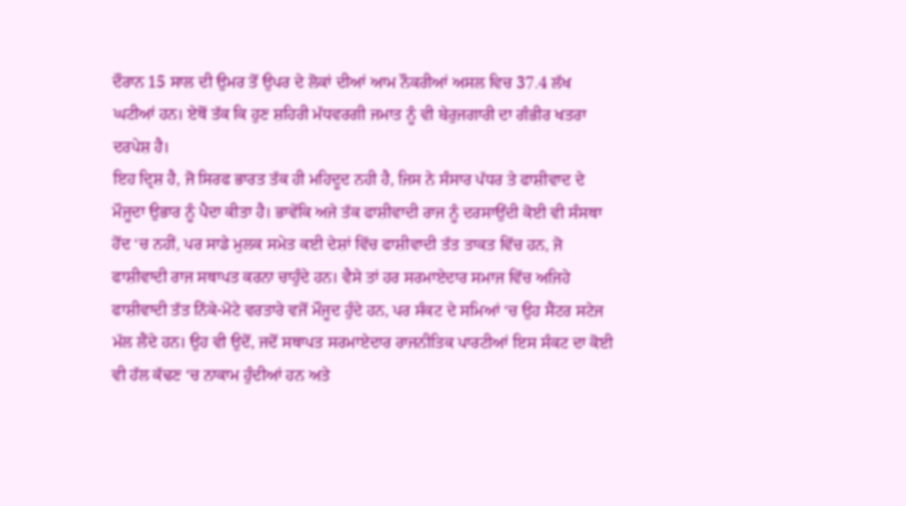ਦੌਰਾਨ 15 ਸਾਲ ਦੀ ਉਮਰ ਤੋਂ ਉਪਰ ਦੇ ਲੋਕਾਂ ਦੀਆਂ ਆਮ ਨੌਕਰੀਆਂ ਅਸਲ ਵਿਚ 37.4 ਲੱਖ ਘਟੀਆਂ ਹਨ। ਏਥੋਂ ਤੱਕ ਕਿ ਹੁਣ ਸ਼ਹਿਰੀ ਮੱਧਵਰਗੀ ਜਮਾਤ ਨੂੰ ਵੀ ਬੇਰੁਜਗਾਰੀ ਦਾ ਗੰਭੀਰ ਖਤਰਾ ਦਰਪੇਸ਼ ਹੈ।
ਇਹ ਦ੍ਰਿਸ਼ ਹੈ, ਜੋ ਸਿਰਫ ਭਾਰਤ ਤੱਕ ਹੀ ਮਹਿਦੂਦ ਨਹੀ ਹੈ, ਜਿਸ ਨੇ ਸੰਸਾਰ ਪੱਧਰ ਤੇ ਫਾਸ਼ੀਵਾਦ ਦੇ ਮੌਜੂਦਾ ਉਭਾਰ ਨੂੰ ਪੈਦਾ ਕੀਤਾ ਹੈ। ਭਾਵੇਂਕਿ ਅਜੇ ਤੱਕ ਫਾਸ਼ੀਵਾਦੀ ਰਾਜ ਨੂੰ ਦਰਸਾਉਂਦੀ ਕੋਈ ਵੀ ਸੰਸਥਾ ਹੋਂਦ ‘ਚ ਨਹੀਂ, ਪਰ ਸਾਡੇ ਮੁਲਕ ਸਮੇਤ ਕਈ ਦੇਸ਼ਾਂ ਵਿੱਚ ਫਾਸ਼ੀਵਾਦੀ ਤੱਤ ਤਾਕਤ ਵਿੱਚ ਹਨ, ਜੋ ਫਾਸ਼ੀਵਾਦੀ ਰਾਜ ਸਥਾਪਤ ਕਰਨਾ ਚਾਹੁੰਦੇ ਹਨ। ਵੈਸੇ ਤਾਂ ਹਰ ਸਰਮਾਏਦਾਰ ਸਮਾਜ ਵਿੱਚ ਅਜਿਹੇ ਫਾਸ਼ੀਵਾਦੀ ਤੱਤ ਨਿੱਕੇ-ਮੋਟੇ ਵਰਤਾਰੇ ਵਜੋਂ ਮੌਜੂਦ ਹੁੰਦੇ ਹਨ, ਪਰ ਸੰਕਟ ਦੇ ਸਮਿਆਂ ‘ਚ ਉਹ ਸੈਂਟਰ ਸਟੇਜ ਮੱਲ ਲੈਂਦੇ ਹਨ। ਉਹ ਵੀ ਉਦੋਂ, ਜਦੋਂ ਸਥਾਪਤ ਸਰਮਾਏਦਾਰ ਰਾਜਨੀਤਿਕ ਪਾਰਟੀਆਂ ਇਸ ਸੰਕਟ ਦਾ ਕੋਈ ਵੀ ਹੱਲ ਕੱਢਣ ‘ਚ ਨਾਕਾਮ ਹੁੰਦੀਆਂ ਹਨ ਅਤੇ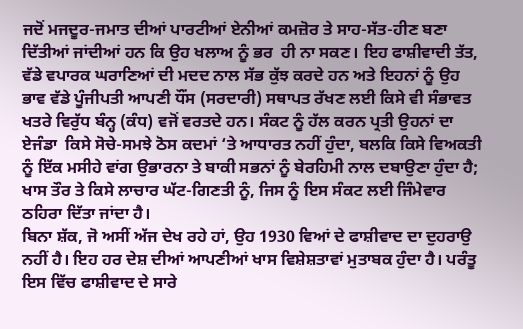ਜਦੋਂ ਮਜਦੂਰ-ਜਮਾਤ ਦੀਆਂ ਪਾਰਟੀਆਂ ਏਨੀਆਂ ਕਮਜ਼ੋਰ ਤੇ ਸਾਹ-ਸੱਤ-ਹੀਣ ਬਣਾ ਦਿੱਤੀਆਂ ਜਾਂਦੀਆਂ ਹਨ ਕਿ ਉਹ ਖਲਾਅ ਨੂੰ ਭਰ  ਹੀ ਨਾ ਸਕਣ। ਇਹ ਫਾਸ਼ੀਵਾਦੀ ਤੱਤ, ਵੱਡੇ ਵਪਾਰਕ ਘਰਾਣਿਆਂ ਦੀ ਮਦਦ ਨਾਲ ਸੱਭ ਕੁੱਝ ਕਰਦੇ ਹਨ ਅਤੇ ਇਹਨਾਂ ਨੂੰ ਉਹ ਭਾਵ ਵੱਡੇ ਪੂੰਜੀਪਤੀ ਆਪਣੀ ਧੌਂਸ (ਸਰਦਾਰੀ) ਸਥਾਪਤ ਰੱਖਣ ਲਈ ਕਿਸੇ ਵੀ ਸੰਭਾਵਤ ਖਤਰੇ ਵਿਰੁੱਧ ਬੰਨ੍ਹ (ਕੰਧ) ਵਜੋਂ ਵਰਤਦੇ ਹਨ। ਸੰਕਟ ਨੂੰ ਹੱਲ ਕਰਨ ਪ੍ਰਤੀ ਉਹਨਾਂ ਦਾ ਏਜੰਡਾ  ਕਿਸੇ ਸੋਚੇ-ਸਮਝੇ ਠੋਸ ਕਦਮਾਂ ‘ਤੇ ਆਧਾਰਤ ਨਹੀਂ ਹੁੰਦਾ, ਬਲਕਿ ਕਿਸੇ ਵਿਅਕਤੀ ਨੂੰ ਇੱਕ ਮਸੀਹੇ ਵਾਂਗ ਉਭਾਰਨਾ ਤੇ ਬਾਕੀ ਸਭਨਾਂ ਨੂੰ ਬੇਰਹਿਮੀ ਨਾਲ ਦਬਾਉਣਾ ਹੁੰਦਾ ਹੈ; ਖਾਸ ਤੌਰ ਤੇ ਕਿਸੇ ਲਾਚਾਰ ਘੱਟ-ਗਿਣਤੀ ਨੂੰ, ਜਿਸ ਨੂੰ ਇਸ ਸੰਕਟ ਲਈ ਜਿੰਮੇਵਾਰ ਠਹਿਰਾ ਦਿੱਤਾ ਜਾਂਦਾ ਹੈ।
ਬਿਨਾ ਸ਼ੱਕ, ਜੋ ਅਸੀਂ ਅੱਜ ਦੇਖ ਰਹੇ ਹਾਂ, ਉਹ 1930 ਵਿਆਂ ਦੇ ਫਾਸ਼ੀਵਾਦ ਦਾ ਦੁਹਰਾਉ ਨਹੀਂ ਹੈ। ਇਹ ਹਰ ਦੇਸ਼ ਦੀਆਂ ਆਪਣੀਆਂ ਖਾਸ ਵਿਸ਼ੇਸ਼ਤਾਵਾਂ ਮੁਤਾਬਕ ਹੁੰਦਾ ਹੈ। ਪਰੰਤੂ ਇਸ ਵਿੱਚ ਫਾਸ਼ੀਵਾਦ ਦੇ ਸਾਰੇ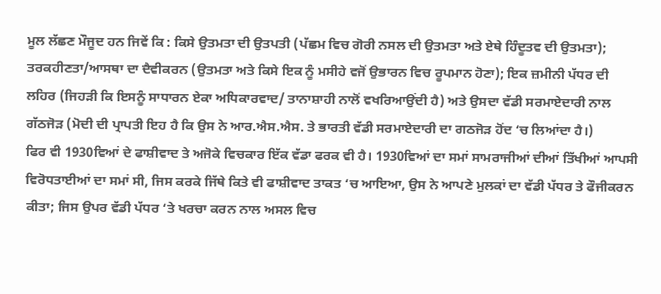ਮੂਲ ਲੱਛਣ ਮੌਜੂਦ ਹਨ ਜਿਵੇਂ ਕਿ : ਕਿਸੇ ਉਤਮਤਾ ਦੀ ਉਤਪਤੀ (ਪੱਛਮ ਵਿਚ ਗੋਰੀ ਨਸਲ ਦੀ ਉਤਮਤਾ ਅਤੇ ਏਥੇ ਹਿੰਦੂਤਵ ਦੀ ਉਤਮਤਾ); ਤਰਕਹੀਣਤਾ/ਆਸਥਾ ਦਾ ਦੈਵੀਕਰਨ (ਉਤਮਤਾ ਅਤੇ ਕਿਸੇ ਇਕ ਨੂੰ ਮਸੀਹੇ ਵਜੋਂ ਉਭਾਰਨ ਵਿਚ ਰੂਪਮਾਨ ਹੋਣਾ); ਇਕ ਜ਼ਮੀਨੀ ਪੱਧਰ ਦੀ ਲਹਿਰ (ਜਿਹੜੀ ਕਿ ਇਸਨੂੰ ਸਾਧਾਰਨ ਏਕਾ ਅਧਿਕਾਰਵਾਦ/ ਤਾਨਾਸ਼ਾਹੀ ਨਾਲੋਂ ਵਖਰਿਆਉਂਦੀ ਹੈ) ਅਤੇ ਉਸਦਾ ਵੱਡੀ ਸਰਮਾਏਦਾਰੀ ਨਾਲ ਗੱਠਜੋੜ (ਮੋਦੀ ਦੀ ਪ੍ਰਾਪਤੀ ਇਹ ਹੈ ਕਿ ਉਸ ਨੇ ਆਰ.ਐਸ.ਐਸ. ਤੇ ਭਾਰਤੀ ਵੱਡੀ ਸਰਮਾਏਦਾਰੀ ਦਾ ਗਠਜੋੜ ਹੋਂਦ ‘ਚ ਲਿਆਂਦਾ ਹੈ।)
ਫਿਰ ਵੀ 1930ਵਿਆਂ ਦੇ ਫਾਸ਼ੀਵਾਦ ਤੇ ਅਜੋਕੇ ਵਿਚਕਾਰ ਇੱਕ ਵੱਡਾ ਫਰਕ ਵੀ ਹੈ। 1930ਵਿਆਂ ਦਾ ਸਮਾਂ ਸਾਮਰਾਜੀਆਂ ਦੀਆਂ ਤਿੱਖੀਆਂ ਆਪਸੀ ਵਿਰੋਧਤਾਈਆਂ ਦਾ ਸਮਾਂ ਸੀ, ਜਿਸ ਕਰਕੇ ਜਿੱਥੇ ਕਿਤੇ ਵੀ ਫਾਸ਼ੀਵਾਦ ਤਾਕਤ ‘ਚ ਆਇਆ, ਉਸ ਨੇ ਆਪਣੇ ਮੁਲਕਾਂ ਦਾ ਵੱਡੀ ਪੱਧਰ ਤੇ ਫੌਜੀਕਰਨ ਕੀਤਾ; ਜਿਸ ਉਪਰ ਵੱਡੀ ਪੱਧਰ ‘ਤੇ ਖਰਚਾ ਕਰਨ ਨਾਲ ਅਸਲ ਵਿਚ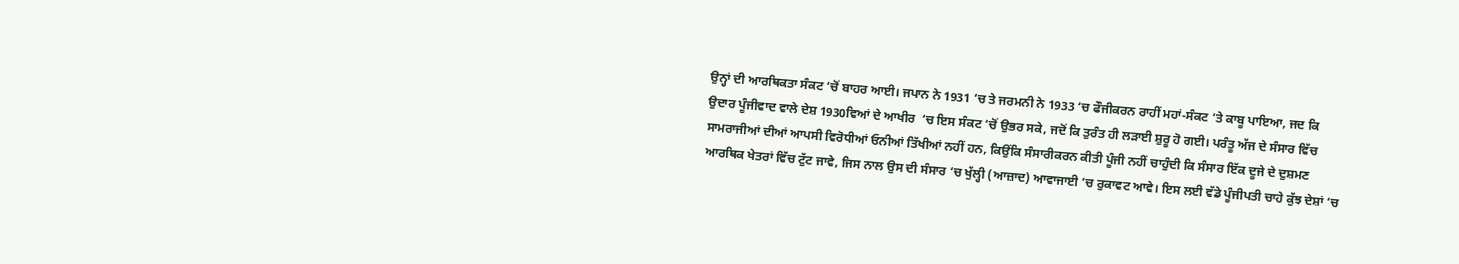ਉਨ੍ਹਾਂ ਦੀ ਆਰਥਿਕਤਾ ਸੰਕਟ ‘ਚੋਂ ਬਾਹਰ ਆਈ। ਜਪਾਨ ਨੇ 1931 ‘ਚ ਤੇ ਜਰਮਨੀ ਨੇ 1933 ‘ਚ ਫੌਜੀਕਰਨ ਰਾਹੀਂ ਮਹਾਂ-ਸੰਕਟ ‘ਤੇ ਕਾਬੂ ਪਾਇਆ, ਜਦ ਕਿ ਉਦਾਰ ਪੂੰਜੀਵਾਦ ਵਾਲੇ ਦੇਸ਼ 1930ਵਿਆਂ ਦੇ ਆਖੀਰ  ‘ਚ ਇਸ ਸੰਕਟ ‘ਚੋਂ ਉਭਰ ਸਕੇ, ਜਦੋਂ ਕਿ ਤੁਰੰਤ ਹੀ ਲੜਾਈ ਸ਼ੁਰੂ ਹੋ ਗਈ। ਪਰੰਤੂ ਅੱਜ ਦੇ ਸੰਸਾਰ ਵਿੱਚ ਸਾਮਰਾਜੀਆਂ ਦੀਆਂ ਆਪਸੀ ਵਿਰੋਧੀਆਂ ਓਨੀਆਂ ਤਿੱਖੀਆਂ ਨਹੀਂ ਹਨ, ਕਿਉਂਕਿ ਸੰਸਾਰੀਕਰਨ ਕੀਤੀ ਪੂੰਜੀ ਨਹੀਂ ਚਾਹੁੰਦੀ ਕਿ ਸੰਸਾਰ ਇੱਕ ਦੂਜੇ ਦੇ ਦੁਸ਼ਮਣ ਆਰਥਿਕ ਖੇਤਰਾਂ ਵਿੱਚ ਟੁੱਟ ਜਾਵੇ, ਜਿਸ ਨਾਲ ਉਸ ਦੀ ਸੰਸਾਰ ‘ਚ ਖੁੱਲ੍ਹੀ (ਆਜ਼ਾਦ) ਆਵਾਜਾਈ ‘ਚ ਰੁਕਾਵਟ ਆਵੇ। ਇਸ ਲਈ ਵੱਡੇ ਪੂੰਜੀਪਤੀ ਚਾਹੇ ਕੁੱਝ ਦੇਸ਼ਾਂ ‘ਚ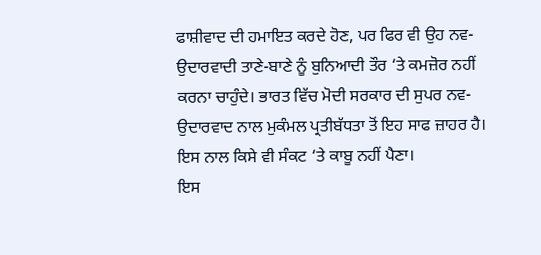ਫਾਸ਼ੀਵਾਦ ਦੀ ਹਮਾਇਤ ਕਰਦੇ ਹੋਣ, ਪਰ ਫਿਰ ਵੀ ਉਹ ਨਵ-ਉਦਾਰਵਾਦੀ ਤਾਣੇ-ਬਾਣੇ ਨੂੰ ਬੁਨਿਆਦੀ ਤੌਰ ‘ਤੇ ਕਮਜ਼ੋਰ ਨਹੀਂ ਕਰਨਾ ਚਾਹੁੰਦੇ। ਭਾਰਤ ਵਿੱਚ ਮੋਦੀ ਸਰਕਾਰ ਦੀ ਸੁਪਰ ਨਵ-ਉਦਾਰਵਾਦ ਨਾਲ ਮੁਕੰਮਲ ਪ੍ਰਤੀਬੱਧਤਾ ਤੋਂ ਇਹ ਸਾਫ ਜ਼ਾਹਰ ਹੈ। ਇਸ ਨਾਲ ਕਿਸੇ ਵੀ ਸੰਕਟ ‘ਤੇ ਕਾਬੂ ਨਹੀਂ ਪੈਣਾ।
ਇਸ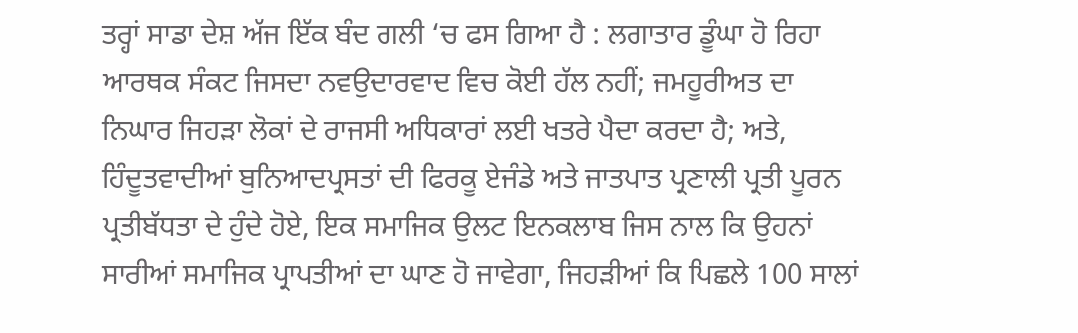ਤਰ੍ਹਾਂ ਸਾਡਾ ਦੇਸ਼ ਅੱਜ ਇੱਕ ਬੰਦ ਗਲੀ ‘ਚ ਫਸ ਗਿਆ ਹੈ : ਲਗਾਤਾਰ ਡੂੰਘਾ ਹੋ ਰਿਹਾ ਆਰਥਕ ਸੰਕਟ ਜਿਸਦਾ ਨਵਉਦਾਰਵਾਦ ਵਿਚ ਕੋਈ ਹੱਲ ਨਹੀਂ; ਜਮਹੂਰੀਅਤ ਦਾ ਨਿਘਾਰ ਜਿਹੜਾ ਲੋਕਾਂ ਦੇ ਰਾਜਸੀ ਅਧਿਕਾਰਾਂ ਲਈ ਖਤਰੇ ਪੈਦਾ ਕਰਦਾ ਹੈ; ਅਤੇ, ਹਿੰਦੂਤਵਾਦੀਆਂ ਬੁਨਿਆਦਪ੍ਰਸਤਾਂ ਦੀ ਫਿਰਕੂ ਏਜੰਡੇ ਅਤੇ ਜਾਤਪਾਤ ਪ੍ਰਣਾਲੀ ਪ੍ਰਤੀ ਪੂਰਨ ਪ੍ਰਤੀਬੱਧਤਾ ਦੇ ਹੁੰਦੇ ਹੋਏ, ਇਕ ਸਮਾਜਿਕ ਉਲਟ ਇਨਕਲਾਬ ਜਿਸ ਨਾਲ ਕਿ ਉਹਨਾਂ ਸਾਰੀਆਂ ਸਮਾਜਿਕ ਪ੍ਰਾਪਤੀਆਂ ਦਾ ਘਾਣ ਹੋ ਜਾਵੇਗਾ, ਜਿਹੜੀਆਂ ਕਿ ਪਿਛਲੇ 100 ਸਾਲਾਂ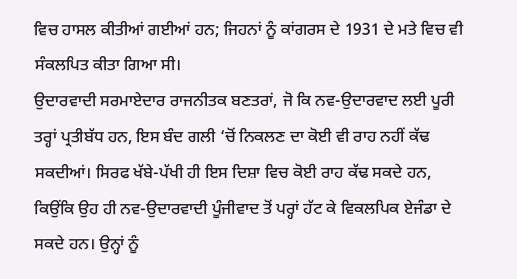ਵਿਚ ਹਾਸਲ ਕੀਤੀਆਂ ਗਈਆਂ ਹਨ; ਜਿਹਨਾਂ ਨੂੰ ਕਾਂਗਰਸ ਦੇ 1931 ਦੇ ਮਤੇ ਵਿਚ ਵੀ ਸੰਕਲਪਿਤ ਕੀਤਾ ਗਿਆ ਸੀ।
ਉਦਾਰਵਾਦੀ ਸਰਮਾਏਦਾਰ ਰਾਜਨੀਤਕ ਬਣਤਰਾਂ, ਜੋ ਕਿ ਨਵ-ਉਦਾਰਵਾਦ ਲਈ ਪੂਰੀ ਤਰ੍ਹਾਂ ਪ੍ਰਤੀਬੱਧ ਹਨ, ਇਸ ਬੰਦ ਗਲੀ ‘ਚੋਂ ਨਿਕਲਣ ਦਾ ਕੋਈ ਵੀ ਰਾਹ ਨਹੀਂ ਕੱਢ ਸਕਦੀਆਂ। ਸਿਰਫ ਖੱਬੇ-ਪੱਖੀ ਹੀ ਇਸ ਦਿਸ਼ਾ ਵਿਚ ਕੋਈ ਰਾਹ ਕੱਢ ਸਕਦੇ ਹਨ, ਕਿਉਂਕਿ ਉਹ ਹੀ ਨਵ-ਉਦਾਰਵਾਦੀ ਪੂੰਜੀਵਾਦ ਤੋਂ ਪਰ੍ਹਾਂ ਹੱਟ ਕੇ ਵਿਕਲਪਿਕ ਏਜੰਡਾ ਦੇ ਸਕਦੇ ਹਨ। ਉਨ੍ਹਾਂ ਨੂੰ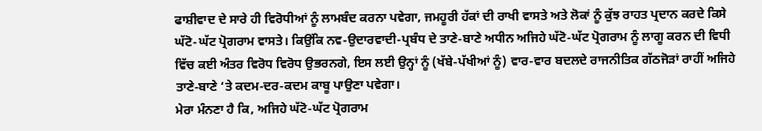ਫਾਸ਼ੀਵਾਦ ਦੇ ਸਾਰੇ ਹੀ ਵਿਰੋਧੀਆਂ ਨੂੰ ਲਾਮਬੰਦ ਕਰਨਾ ਪਵੇਗਾ, ਜਮਹੂਰੀ ਹੱਕਾਂ ਦੀ ਰਾਖੀ ਵਾਸਤੇ ਅਤੇ ਲੋਕਾਂ ਨੂੰ ਕੁੱਝ ਰਾਹਤ ਪ੍ਰਦਾਨ ਕਰਦੇ ਕਿਸੇ ਘੱਟੋ-ਘੱਟ ਪ੍ਰੋਗਰਾਮ ਵਾਸਤੇ। ਕਿਉਂਕਿ ਨਵ-ਉਦਾਰਵਾਦੀ-ਪ੍ਰਬੰਧ ਦੇ ਤਾਣੇ-ਬਾਣੇ ਅਧੀਨ ਅਜਿਹੇ ਘੱਟੋ-ਘੱਟ ਪ੍ਰੋਗਰਾਮ ਨੂੰ ਲਾਗੂ ਕਰਨ ਦੀ ਵਿਧੀ ਵਿੱਚ ਕਈ ਅੰਤਰ ਵਿਰੋਧ ਵਿਰੋਧ ਉਭਰਨਗੇ, ਇਸ ਲਈ ਉਨ੍ਹਾਂ ਨੂੰ (ਖੱਬੇ-ਪੱਖੀਆਂ ਨੂੰ) ਵਾਰ-ਵਾਰ ਬਦਲਦੇ ਰਾਜਨੀਤਿਕ ਗੱਠਜੋੜਾਂ ਰਾਹੀਂ ਅਜਿਹੇ ਤਾਣੇ-ਬਾਣੇ ‘ਤੇ ਕਦਮ-ਦਰ-ਕਦਮ ਕਾਬੂ ਪਾਉਣਾ ਪਵੇਗਾ।
ਮੇਰਾ ਮੰਨਣਾ ਹੈ ਕਿ, ਅਜਿਹੇ ਘੱਟੋ-ਘੱਟ ਪ੍ਰੋਗਰਾਮ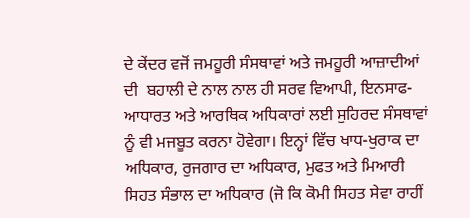ਦੇ ਕੇਂਦਰ ਵਜੋਂ ਜਮਹੂਰੀ ਸੰਸਥਾਵਾਂ ਅਤੇ ਜਮਹੂਰੀ ਆਜ਼ਾਦੀਆਂ ਦੀ  ਬਹਾਲੀ ਦੇ ਨਾਲ ਨਾਲ ਹੀ ਸਰਵ ਵਿਆਪੀ, ਇਨਸਾਫ-ਆਧਾਰਤ ਅਤੇ ਆਰਥਿਕ ਅਧਿਕਾਰਾਂ ਲਈ ਸੁਹਿਰਦ ਸੰਸਥਾਵਾਂ ਨੂੰ ਵੀ ਮਜਬੂਤ ਕਰਨਾ ਹੋਵੇਗਾ। ਇਨ੍ਹਾਂ ਵਿੱਚ ਖਾਧ-ਖੁਰਾਕ ਦਾ ਅਧਿਕਾਰ, ਰੁਜਗਾਰ ਦਾ ਅਧਿਕਾਰ, ਮੁਫਤ ਅਤੇ ਮਿਆਰੀ ਸਿਹਤ ਸੰਭਾਲ ਦਾ ਅਧਿਕਾਰ (ਜੋ ਕਿ ਕੋਮੀ ਸਿਹਤ ਸੇਵਾ ਰਾਹੀਂ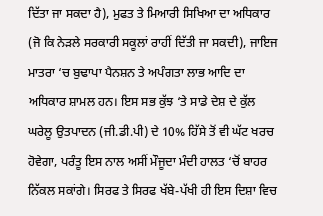ਦਿੱਤਾ ਜਾ ਸਕਦਾ ਹੈ), ਮੁਫਤ ਤੇ ਮਿਆਰੀ ਸਿਖਿਆ ਦਾ ਅਧਿਕਾਰ (ਜੋ ਕਿ ਨੇੜਲੇ ਸਰਕਾਰੀ ਸਕੂਲਾਂ ਰਾਹੀਂ ਦਿੱਤੀ ਜਾ ਸਕਦੀ), ਜਾਇਜ ਮਾਤਰਾ ‘ਚ ਬੁਢਾਪਾ ਪੈਨਸ਼ਨ ਤੇ ਅਪੰਗਤਾ ਲਾਭ ਆਦਿ ਦਾ ਅਧਿਕਾਰ ਸ਼ਾਮਲ ਹਨ। ਇਸ ਸਭ ਕੁੱਝ ‘ਤੇ ਸਾਡੇ ਦੇਸ਼ ਦੇ ਕੁੱਲ ਘਰੇਲੂ ਉਤਪਾਦਨ (ਜੀ.ਡੀ.ਪੀ) ਦੇ 10% ਹਿੱਸੇ ਤੋਂ ਵੀ ਘੱਟ ਖਰਚ ਹੋਵੇਗਾ, ਪਰੰਤੂ ਇਸ ਨਾਲ ਅਸੀਂ ਮੌਜੂਦਾ ਮੰਦੀ ਹਾਲਤ ‘ਚੋਂ ਬਾਹਰ ਨਿੱਕਲ ਸਕਾਂਗੇ। ਸਿਰਫ ਤੇ ਸਿਰਫ ਖੱਬੇ-ਪੱਖੀ ਹੀ ਇਸ ਦਿਸ਼ਾ ਵਿਚ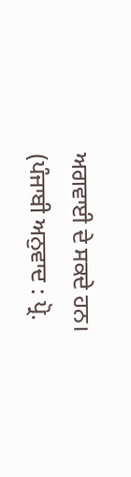ਅਗਵਾਈ ਦੇ ਸਕਦੇ ਹਨ।
(ਪੰਜਾਬੀ ਅਨੁਵਾਦ : ਪ੍ਰੋ.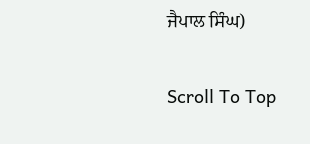ਜੈਪਾਲ ਸਿੰਘ)

Scroll To Top